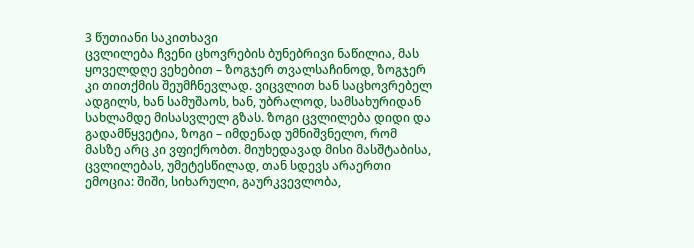3 წუთიანი საკითხავი
ცვლილება ჩვენი ცხოვრების ბუნებრივი ნაწილია, მას ყოველდღე ვეხებით – ზოგჯერ თვალსაჩინოდ, ზოგჯერ კი თითქმის შეუმჩნევლად. ვიცვლით ხან საცხოვრებელ ადგილს, ხან სამუშაოს, ხან, უბრალოდ, სამსახურიდან სახლამდე მისასვლელ გზას. ზოგი ცვლილება დიდი და გადამწყვეტია, ზოგი – იმდენად უმნიშვნელო, რომ მასზე არც კი ვფიქრობთ. მიუხედავად მისი მასშტაბისა, ცვლილებას, უმეტესწილად, თან სდევს არაერთი ემოცია: შიში, სიხარული, გაურკვევლობა,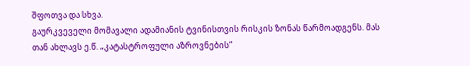შფოთვა და სხვა.
გაურკვეველი მომავალი ადამიანის ტვინისთვის რისკის ზონას წარმოადგენს. მას თან ახლავს ე.წ. „კატასტროფული აზროვნების“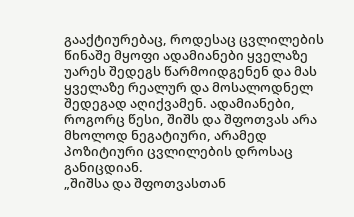გააქტიურებაც, როდესაც ცვლილების წინაშე მყოფი ადამიანები ყველაზე უარეს შედეგს წარმოიდგენენ და მას ყველაზე რეალურ და მოსალოდნელ შედეგად აღიქვამენ. ადამიანები, როგორც წესი, შიშს და შფოთვას არა მხოლოდ ნეგატიური, არამედ პოზიტიური ცვლილების დროსაც განიცდიან.
„შიშსა და შფოთვასთან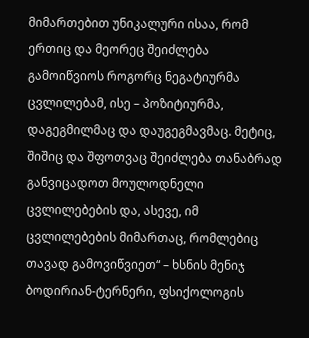მიმართებით უნიკალური ისაა, რომ ერთიც და მეორეც შეიძლება გამოიწვიოს როგორც ნეგატიურმა ცვლილებამ, ისე – პოზიტიურმა, დაგეგმილმაც და დაუგეგმავმაც. მეტიც, შიშიც და შფოთვაც შეიძლება თანაბრად განვიცადოთ მოულოდნელი ცვლილებების და, ასევე, იმ ცვლილებების მიმართაც, რომლებიც თავად გამოვიწვიეთ“ – ხსნის მენიჯ ბოდირიან-ტერნერი, ფსიქოლოგის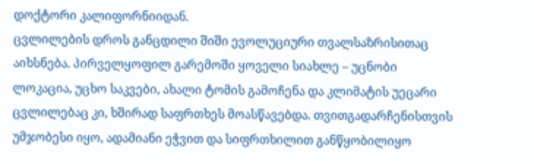დოქტორი კალიფორნიიდან.
ცვლილების დროს განცდილი შიში ევოლუციური თვალსაზრისითაც აიხსნება. პირველყოფილ გარემოში ყოველი სიახლე – უცნობი ლოკაცია, უცხო საკვები, ახალი ტომის გამოჩენა და კლიმატის უეცარი ცვლილებაც კი, ხშირად საფრთხეს მოასწავებდა. თვითგადარჩენისთვის უმჯობესი იყო, ადამიანი ეჭვით და სიფრთხილით განწყობილიყო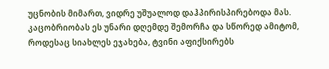უცნობის მიმართ, ვიდრე უშუალოდ დაჰპირისპირებოდა მას. კაცობრიობას ეს უნარი დღემდე შემორჩა და სწორედ ამიტომ, როდესაც სიახლეს ეჯახება, ტვინი აფიქსირებს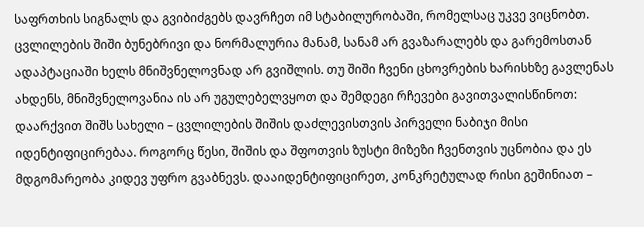საფრთხის სიგნალს და გვიბიძგებს დავრჩეთ იმ სტაბილურობაში, რომელსაც უკვე ვიცნობთ.
ცვლილების შიში ბუნებრივი და ნორმალურია მანამ, სანამ არ გვაზარალებს და გარემოსთან ადაპტაციაში ხელს მნიშვნელოვნად არ გვიშლის. თუ შიში ჩვენი ცხოვრების ხარისხზე გავლენას ახდენს, მნიშვნელოვანია ის არ უგულებელვყოთ და შემდეგი რჩევები გავითვალისწინოთ:
დაარქვით შიშს სახელი – ცვლილების შიშის დაძლევისთვის პირველი ნაბიჯი მისი იდენტიფიცირებაა. როგორც წესი, შიშის და შფოთვის ზუსტი მიზეზი ჩვენთვის უცნობია და ეს მდგომარეობა კიდევ უფრო გვაბნევს. დააიდენტიფიცირეთ, კონკრეტულად რისი გეშინიათ –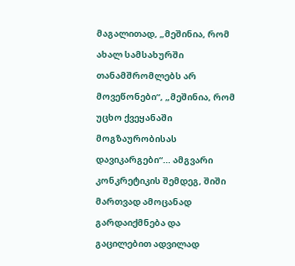მაგალითად, „მეშინია, რომ ახალ სამსახურში თანამშრომლებს არ მოვეწონები“, „მეშინია, რომ უცხო ქვეყანაში მოგზაურობისას დავიკარგები“… ამგვარი კონკრეტიკის შემდეგ, შიში მართვად ამოცანად გარდაიქმნება და გაცილებით ადვილად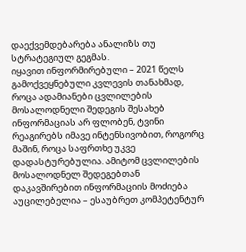დაექვემდებარება ანალიზს თუ სტრატეგიულ გეგმას.
იყავით ინფორმირებული – 2021 წელს გამოქვეყნებული კვლევის თანახმად, როცა ადამიანები ცვლილების მოსალოდნელი შედეგის შესახებ ინფორმაციას არ ფლობენ, ტვინი რეაგირებს იმავე ინტენსივობით, როგორც მაშინ, როცა საფრთხე უკვე დადასტურებულია. ამიტომ ცვლილების მოსალოდნელ შედეგებთან დაკავშირებით ინფორმაციის მოძიება აუცილებელია – ესაუბრეთ კომპეტენტურ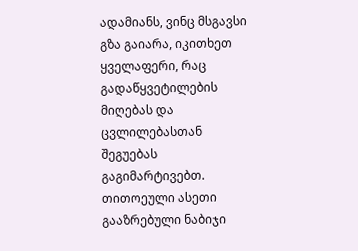ადამიანს, ვინც მსგავსი გზა გაიარა, იკითხეთ ყველაფერი, რაც გადაწყვეტილების მიღებას და ცვლილებასთან შეგუებას გაგიმარტივებთ. თითოეული ასეთი გააზრებული ნაბიჯი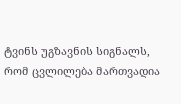ტვინს უგზავნის სიგნალს, რომ ცვლილება მართვადია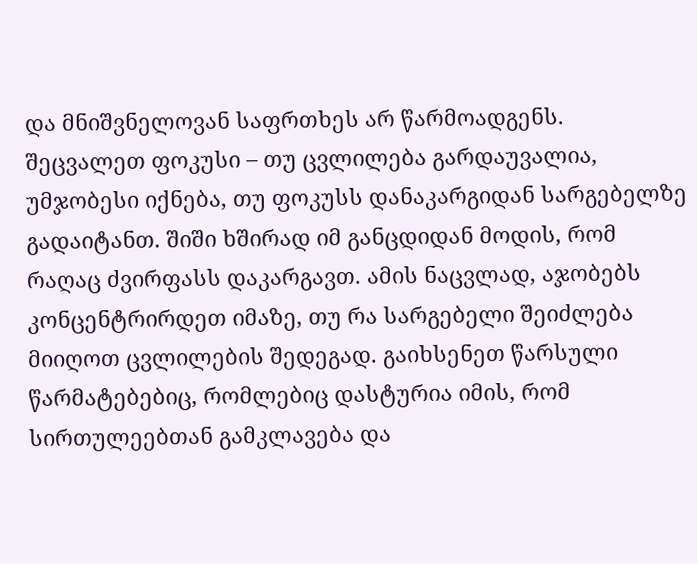და მნიშვნელოვან საფრთხეს არ წარმოადგენს.
შეცვალეთ ფოკუსი – თუ ცვლილება გარდაუვალია, უმჯობესი იქნება, თუ ფოკუსს დანაკარგიდან სარგებელზე გადაიტანთ. შიში ხშირად იმ განცდიდან მოდის, რომ რაღაც ძვირფასს დაკარგავთ. ამის ნაცვლად, აჯობებს კონცენტრირდეთ იმაზე, თუ რა სარგებელი შეიძლება მიიღოთ ცვლილების შედეგად. გაიხსენეთ წარსული წარმატებებიც, რომლებიც დასტურია იმის, რომ სირთულეებთან გამკლავება და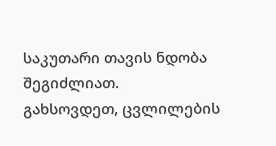საკუთარი თავის ნდობა შეგიძლიათ.
გახსოვდეთ, ცვლილების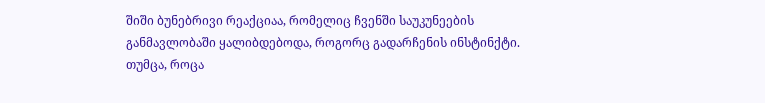შიში ბუნებრივი რეაქციაა, რომელიც ჩვენში საუკუნეების განმავლობაში ყალიბდებოდა, როგორც გადარჩენის ინსტინქტი. თუმცა, როცა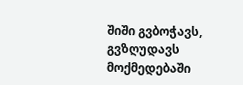შიში გვბოჭავს, გვზღუდავს მოქმედებაში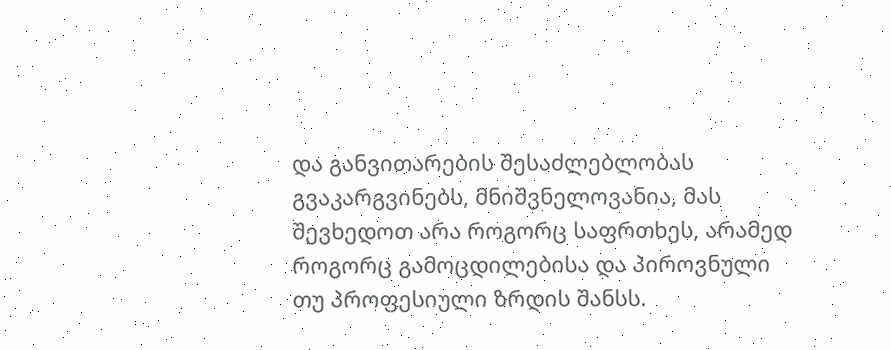და განვითარების შესაძლებლობას გვაკარგვინებს, მნიშვნელოვანია, მას შევხედოთ არა როგორც საფრთხეს, არამედ როგორც გამოცდილებისა და პიროვნული თუ პროფესიული ზრდის შანსს.